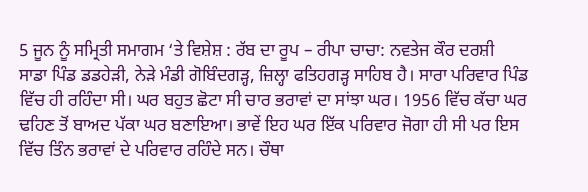5 ਜੂਨ ਨੂੰ ਸਮ੍ਰਿਤੀ ਸਮਾਗਮ ‘ਤੇ ਵਿਸ਼ੇਸ਼ : ਰੱਬ ਦਾ ਰੂਪ – ਰੀਪਾ ਚਾਚਾ: ਨਵਤੇਜ ਕੌਰ ਦਰਸ਼ੀ
ਸਾਡਾ ਪਿੰਡ ਡਡਹੇੜੀ, ਨੇੜੇ ਮੰਡੀ ਗੋਬਿੰਦਗੜ੍ਹ, ਜ਼ਿਲ੍ਹਾ ਫਤਿਹਗੜ੍ਹ ਸਾਹਿਬ ਹੈ। ਸਾਰਾ ਪਰਿਵਾਰ ਪਿੰਡ ਵਿੱਚ ਹੀ ਰਹਿੰਦਾ ਸੀ। ਘਰ ਬਹੁਤ ਛੋਟਾ ਸੀ ਚਾਰ ਭਰਾਵਾਂ ਦਾ ਸਾਂਝਾ ਘਰ। 1956 ਵਿੱਚ ਕੱਚਾ ਘਰ ਢਹਿਣ ਤੋਂ ਬਾਅਦ ਪੱਕਾ ਘਰ ਬਣਾਇਆ। ਭਾਵੇਂ ਇਹ ਘਰ ਇੱਕ ਪਰਿਵਾਰ ਜੋਗਾ ਹੀ ਸੀ ਪਰ ਇਸ ਵਿੱਚ ਤਿੰਨ ਭਰਾਵਾਂ ਦੇ ਪਰਿਵਾਰ ਰਹਿੰਦੇ ਸਨ। ਚੌਥਾ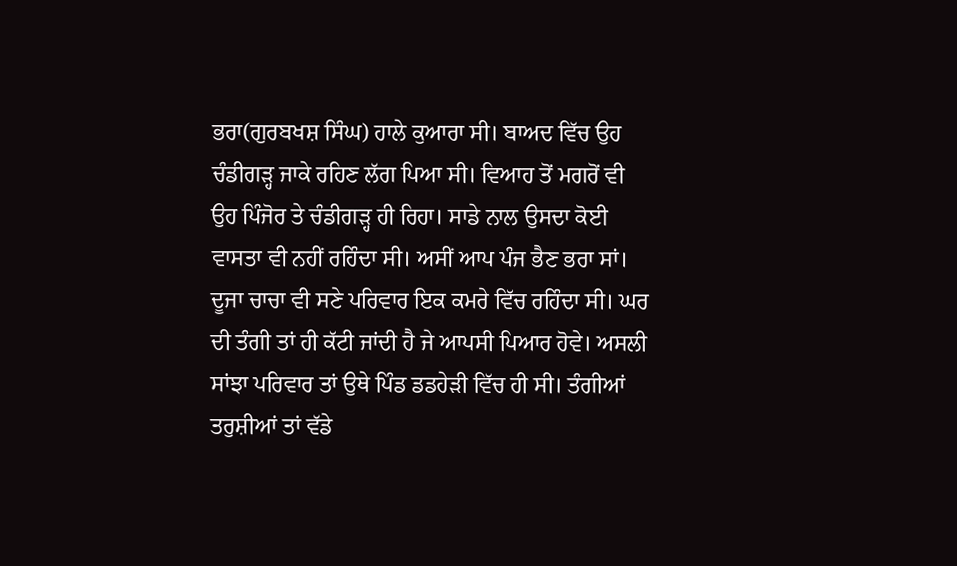ਭਰਾ(ਗੁਰਬਖਸ਼ ਸਿੰਘ) ਹਾਲੇ ਕੁਆਰਾ ਸੀ। ਬਾਅਦ ਵਿੱਚ ਉਹ ਚੰਡੀਗੜ੍ਹ ਜਾਕੇ ਰਹਿਣ ਲੱਗ ਪਿਆ ਸੀ। ਵਿਆਹ ਤੋਂ ਮਗਰੋਂ ਵੀ ਉਹ ਪਿੰਜੋਰ ਤੇ ਚੰਡੀਗੜ੍ਹ ਹੀ ਰਿਹਾ। ਸਾਡੇ ਨਾਲ ਉਸਦਾ ਕੋਈ ਵਾਸਤਾ ਵੀ ਨਹੀਂ ਰਹਿੰਦਾ ਸੀ। ਅਸੀਂ ਆਪ ਪੰਜ ਭੈਣ ਭਰਾ ਸਾਂ। ਦੂਜਾ ਚਾਚਾ ਵੀ ਸਣੇ ਪਰਿਵਾਰ ਇਕ ਕਮਰੇ ਵਿੱਚ ਰਹਿੰਦਾ ਸੀ। ਘਰ ਦੀ ਤੰਗੀ ਤਾਂ ਹੀ ਕੱਟੀ ਜਾਂਦੀ ਹੈ ਜੇ ਆਪਸੀ ਪਿਆਰ ਹੋਵੇ। ਅਸਲੀ ਸਾਂਝਾ ਪਰਿਵਾਰ ਤਾਂ ਉਥੇ ਪਿੰਡ ਡਡਹੇੜੀ ਵਿੱਚ ਹੀ ਸੀ। ਤੰਗੀਆਂ ਤਰੁਸ਼ੀਆਂ ਤਾਂ ਵੱਡੇ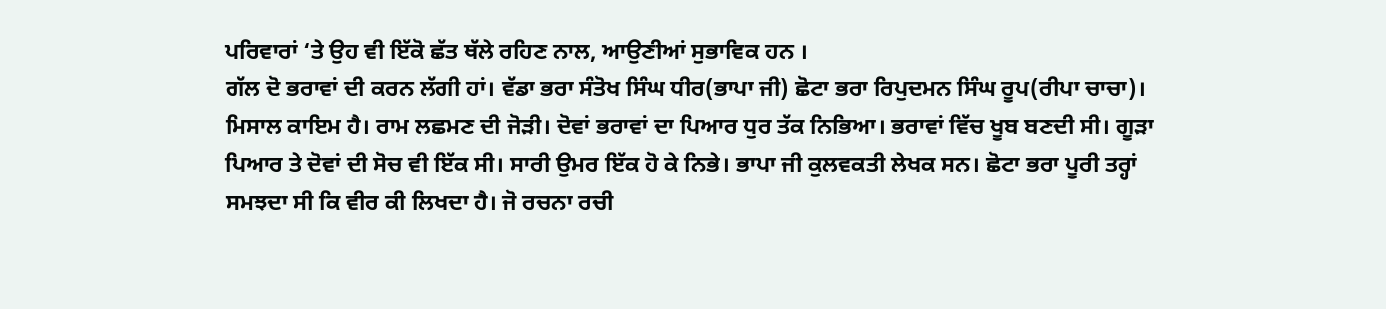ਪਰਿਵਾਰਾਂ ‘ਤੇ ਉਹ ਵੀ ਇੱਕੋ ਛੱਤ ਥੱਲੇ ਰਹਿਣ ਨਾਲ, ਆਉਣੀਆਂ ਸੁਭਾਵਿਕ ਹਨ ।
ਗੱਲ ਦੋ ਭਰਾਵਾਂ ਦੀ ਕਰਨ ਲੱਗੀ ਹਾਂ। ਵੱਡਾ ਭਰਾ ਸੰਤੋਖ ਸਿੰਘ ਧੀਰ(ਭਾਪਾ ਜੀ) ਛੋਟਾ ਭਰਾ ਰਿਪੁਦਮਨ ਸਿੰਘ ਰੂਪ(ਰੀਪਾ ਚਾਚਾ)। ਮਿਸਾਲ ਕਾਇਮ ਹੈ। ਰਾਮ ਲਛਮਣ ਦੀ ਜੋੜੀ। ਦੋਵਾਂ ਭਰਾਵਾਂ ਦਾ ਪਿਆਰ ਧੁਰ ਤੱਕ ਨਿਭਿਆ। ਭਰਾਵਾਂ ਵਿੱਚ ਖੂਬ ਬਣਦੀ ਸੀ। ਗੂੜਾ ਪਿਆਰ ਤੇ ਦੋਵਾਂ ਦੀ ਸੋਚ ਵੀ ਇੱਕ ਸੀ। ਸਾਰੀ ਉਮਰ ਇੱਕ ਹੋ ਕੇ ਨਿਭੇ। ਭਾਪਾ ਜੀ ਕੁਲਵਕਤੀ ਲੇਖਕ ਸਨ। ਛੋਟਾ ਭਰਾ ਪੂਰੀ ਤਰ੍ਹਾਂ ਸਮਝਦਾ ਸੀ ਕਿ ਵੀਰ ਕੀ ਲਿਖਦਾ ਹੈ। ਜੋ ਰਚਨਾ ਰਚੀ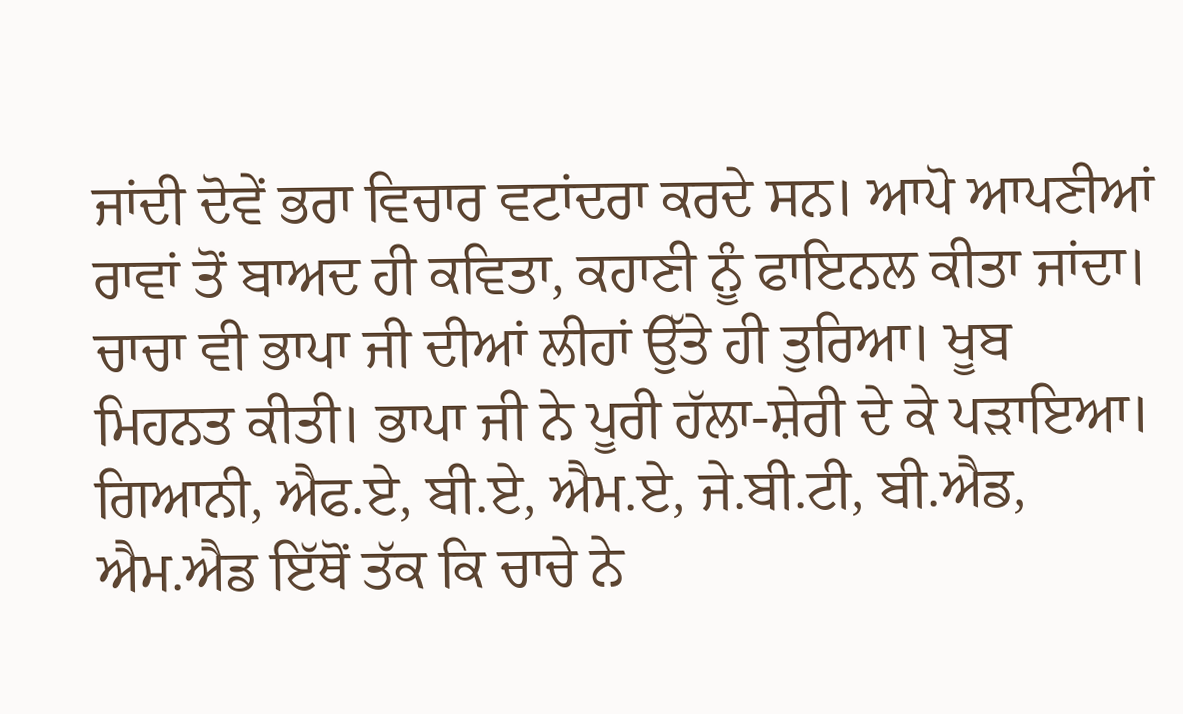ਜਾਂਦੀ ਦੋਵੇਂ ਭਰਾ ਵਿਚਾਰ ਵਟਾਂਦਰਾ ਕਰਦੇ ਸਨ। ਆਪੋ ਆਪਣੀਆਂ ਰਾਵਾਂ ਤੋਂ ਬਾਅਦ ਹੀ ਕਵਿਤਾ, ਕਹਾਣੀ ਨੂੰ ਫਾਇਨਲ ਕੀਤਾ ਜਾਂਦਾ। ਚਾਚਾ ਵੀ ਭਾਪਾ ਜੀ ਦੀਆਂ ਲੀਹਾਂ ਉੱਤੇ ਹੀ ਤੁਰਿਆ। ਖੂਬ ਮਿਹਨਤ ਕੀਤੀ। ਭਾਪਾ ਜੀ ਨੇ ਪੂਰੀ ਹੱਲਾ-ਸ਼ੇਰੀ ਦੇ ਕੇ ਪੜਾਇਆ। ਗਿਆਨੀ, ਐਫ.ਏ, ਬੀ.ਏ, ਐਮ.ਏ, ਜੇ.ਬੀ.ਟੀ, ਬੀ.ਐਡ, ਐਮ.ਐਡ ਇੱਥੋਂ ਤੱਕ ਕਿ ਚਾਚੇ ਨੇ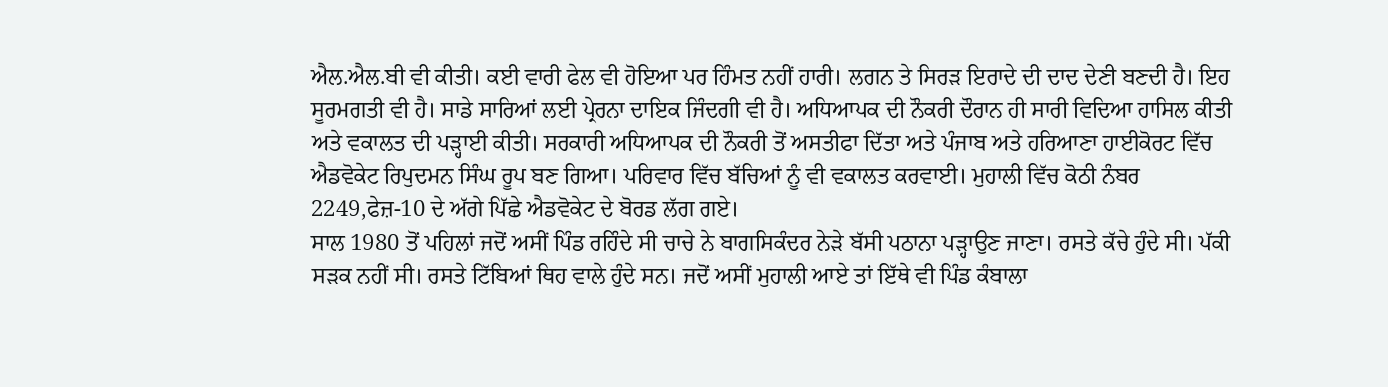ਐਲ.ਐਲ.ਬੀ ਵੀ ਕੀਤੀ। ਕਈ ਵਾਰੀ ਫੇਲ ਵੀ ਹੋਇਆ ਪਰ ਹਿੰਮਤ ਨਹੀਂ ਹਾਰੀ। ਲਗਨ ਤੇ ਸਿਰੜ ਇਰਾਦੇ ਦੀ ਦਾਦ ਦੇਣੀ ਬਣਦੀ ਹੈ। ਇਹ ਸੂਰਮਗਤੀ ਵੀ ਹੈ। ਸਾਡੇ ਸਾਰਿਆਂ ਲਈ ਪ੍ਰੇਰਨਾ ਦਾਇਕ ਜਿੰਦਗੀ ਵੀ ਹੈ। ਅਧਿਆਪਕ ਦੀ ਨੌਕਰੀ ਦੌਰਾਨ ਹੀ ਸਾਰੀ ਵਿਦਿਆ ਹਾਸਿਲ ਕੀਤੀ ਅਤੇ ਵਕਾਲਤ ਦੀ ਪੜ੍ਹਾਈ ਕੀਤੀ। ਸਰਕਾਰੀ ਅਧਿਆਪਕ ਦੀ ਨੌਕਰੀ ਤੋਂ ਅਸਤੀਫਾ ਦਿੱਤਾ ਅਤੇ ਪੰਜਾਬ ਅਤੇ ਹਰਿਆਣਾ ਹਾਈਕੋਰਟ ਵਿੱਚ ਐਡਵੋਕੇਟ ਰਿਪੁਦਮਨ ਸਿੰਘ ਰੂਪ ਬਣ ਗਿਆ। ਪਰਿਵਾਰ ਵਿੱਚ ਬੱਚਿਆਂ ਨੂੰ ਵੀ ਵਕਾਲਤ ਕਰਵਾਈ। ਮੁਹਾਲੀ ਵਿੱਚ ਕੋਠੀ ਨੰਬਰ 2249,ਫੇਜ਼-10 ਦੇ ਅੱਗੇ ਪਿੱਛੇ ਐਡਵੋਕੇਟ ਦੇ ਬੋਰਡ ਲੱਗ ਗਏ।
ਸਾਲ 1980 ਤੋਂ ਪਹਿਲਾਂ ਜਦੋਂ ਅਸੀਂ ਪਿੰਡ ਰਹਿੰਦੇ ਸੀ ਚਾਚੇ ਨੇ ਬਾਗਸਿਕੰਦਰ ਨੇੜੇ ਬੱਸੀ ਪਠਾਨਾ ਪੜ੍ਹਾਉਣ ਜਾਣਾ। ਰਸਤੇ ਕੱਚੇ ਹੁੰਦੇ ਸੀ। ਪੱਕੀ ਸੜਕ ਨਹੀਂ ਸੀ। ਰਸਤੇ ਟਿੱਬਿਆਂ ਥਿਹ ਵਾਲੇ ਹੁੰਦੇ ਸਨ। ਜਦੋਂ ਅਸੀਂ ਮੁਹਾਲੀ ਆਏ ਤਾਂ ਇੱਥੇ ਵੀ ਪਿੰਡ ਕੰਬਾਲਾ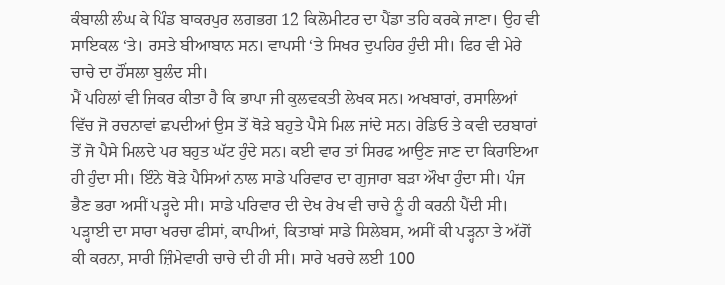ਕੰਬਾਲੀ ਲੰਘ ਕੇ ਪਿੰਡ ਬਾਕਰਪੁਰ ਲਗਭਗ 12 ਕਿਲੋਮੀਟਰ ਦਾ ਪੈਂਡਾ ਤਹਿ ਕਰਕੇ ਜਾਣਾ। ਉਹ ਵੀ ਸਾਇਕਲ ‘ਤੇ। ਰਸਤੇ ਬੀਆਬਾਨ ਸਨ। ਵਾਪਸੀ ‘ਤੇ ਸਿਖਰ ਦੁਪਹਿਰ ਹੁੰਦੀ ਸੀ। ਫਿਰ ਵੀ ਮੇਰੇ ਚਾਚੇ ਦਾ ਹੌਂਸਲਾ ਬੁਲੰਦ ਸੀ।
ਮੈਂ ਪਹਿਲਾਂ ਵੀ ਜਿਕਰ ਕੀਤਾ ਹੈ ਕਿ ਭਾਪਾ ਜੀ ਕੁਲਵਕਤੀ ਲੇਖਕ ਸਨ। ਅਖਬਾਰਾਂ, ਰਸਾਲਿਆਂ ਵਿੱਚ ਜੋ ਰਚਨਾਵਾਂ ਛਪਦੀਆਂ ਉਸ ਤੋਂ ਥੋੜੇ ਬਹੁਤੇ ਪੈਸੇ ਮਿਲ ਜਾਂਦੇ ਸਨ। ਰੇਡਿਓ ਤੇ ਕਵੀ ਦਰਬਾਰਾਂ ਤੋਂ ਜੋ ਪੈਸੇ ਮਿਲਦੇ ਪਰ ਬਹੁਤ ਘੱਟ ਹੁੰਦੇ ਸਨ। ਕਈ ਵਾਰ ਤਾਂ ਸਿਰਫ ਆਉਣ ਜਾਣ ਦਾ ਕਿਰਾਇਆ ਹੀ ਹੁੰਦਾ ਸੀ। ਇੰਨੇ ਥੋੜੇ ਪੈਸਿਆਂ ਨਾਲ ਸਾਡੇ ਪਰਿਵਾਰ ਦਾ ਗੁਜਾਰਾ ਬੜਾ ਔਖਾ ਹੁੰਦਾ ਸੀ। ਪੰਜ ਭੈਣ ਭਰਾ ਅਸੀਂ ਪੜ੍ਹਦੇ ਸੀ। ਸਾਡੇ ਪਰਿਵਾਰ ਦੀ ਦੇਖ ਰੇਖ ਵੀ ਚਾਚੇ ਨੂੰ ਹੀ ਕਰਨੀ ਪੈਂਦੀ ਸੀ। ਪੜ੍ਹਾਈ ਦਾ ਸਾਰਾ ਖਰਚਾ ਫੀਸਾਂ, ਕਾਪੀਆਂ, ਕਿਤਾਬਾਂ ਸਾਡੇ ਸਿਲੇਬਸ, ਅਸੀਂ ਕੀ ਪੜ੍ਹਨਾ ਤੇ ਅੱਗੋਂ ਕੀ ਕਰਨਾ, ਸਾਰੀ ਜ਼ਿੰਮੇਵਾਰੀ ਚਾਚੇ ਦੀ ਹੀ ਸੀ। ਸਾਰੇ ਖਰਚੇ ਲਈ 100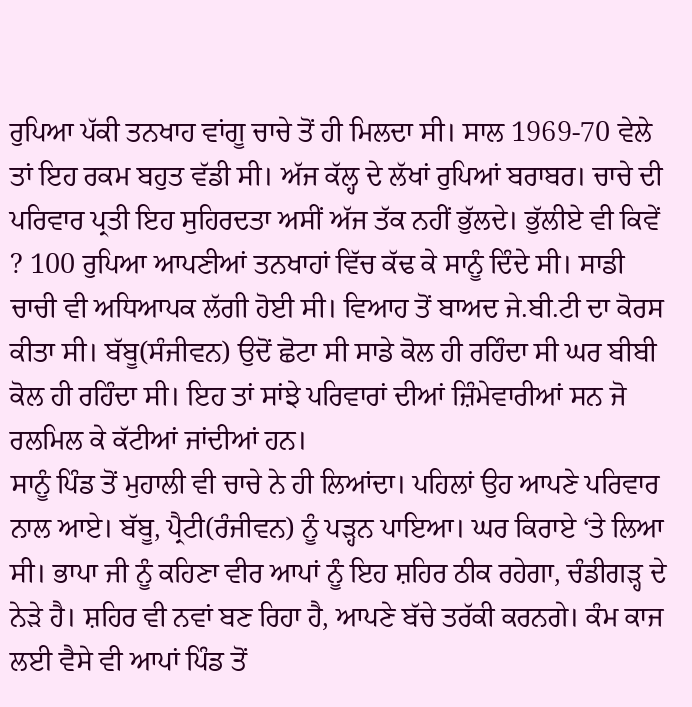ਰੁਪਿਆ ਪੱਕੀ ਤਨਖਾਹ ਵਾਂਗੂ ਚਾਚੇ ਤੋਂ ਹੀ ਮਿਲਦਾ ਸੀ। ਸਾਲ 1969-70 ਵੇਲੇ ਤਾਂ ਇਹ ਰਕਮ ਬਹੁਤ ਵੱਡੀ ਸੀ। ਅੱਜ ਕੱਲ੍ਹ ਦੇ ਲੱਖਾਂ ਰੁਪਿਆਂ ਬਰਾਬਰ। ਚਾਚੇ ਦੀ ਪਰਿਵਾਰ ਪ੍ਰਤੀ ਇਹ ਸੁਹਿਰਦਤਾ ਅਸੀਂ ਅੱਜ ਤੱਕ ਨਹੀਂ ਭੁੱਲਦੇ। ਭੁੱਲੀਏ ਵੀ ਕਿਵੇਂ ? 100 ਰੁਪਿਆ ਆਪਣੀਆਂ ਤਨਖਾਹਾਂ ਵਿੱਚ ਕੱਢ ਕੇ ਸਾਨੂੰ ਦਿੰਦੇ ਸੀ। ਸਾਡੀ ਚਾਚੀ ਵੀ ਅਧਿਆਪਕ ਲੱਗੀ ਹੋਈ ਸੀ। ਵਿਆਹ ਤੋਂ ਬਾਅਦ ਜੇ.ਬੀ.ਟੀ ਦਾ ਕੋਰਸ ਕੀਤਾ ਸੀ। ਬੱਬੂ(ਸੰਜੀਵਨ) ਉਦੋਂ ਛੋਟਾ ਸੀ ਸਾਡੇ ਕੋਲ ਹੀ ਰਹਿੰਦਾ ਸੀ ਘਰ ਬੀਬੀ ਕੋਲ ਹੀ ਰਹਿੰਦਾ ਸੀ। ਇਹ ਤਾਂ ਸਾਂਝੇ ਪਰਿਵਾਰਾਂ ਦੀਆਂ ਜ਼ਿੰਮੇਵਾਰੀਆਂ ਸਨ ਜੋ ਰਲਮਿਲ ਕੇ ਕੱਟੀਆਂ ਜਾਂਦੀਆਂ ਹਨ।
ਸਾਨੂੰ ਪਿੰਡ ਤੋਂ ਮੁਹਾਲੀ ਵੀ ਚਾਚੇ ਨੇ ਹੀ ਲਿਆਂਦਾ। ਪਹਿਲਾਂ ਉਹ ਆਪਣੇ ਪਰਿਵਾਰ ਨਾਲ ਆਏ। ਬੱਬੂ, ਪ੍ਰੈਟੀ(ਰੰਜੀਵਨ) ਨੂੰ ਪੜ੍ਹਨ ਪਾਇਆ। ਘਰ ਕਿਰਾਏ ‘ਤੇ ਲਿਆ ਸੀ। ਭਾਪਾ ਜੀ ਨੂੰ ਕਹਿਣਾ ਵੀਰ ਆਪਾਂ ਨੂੰ ਇਹ ਸ਼ਹਿਰ ਠੀਕ ਰਹੇਗਾ, ਚੰਡੀਗੜ੍ਹ ਦੇ ਨੇੜੇ ਹੈ। ਸ਼ਹਿਰ ਵੀ ਨਵਾਂ ਬਣ ਰਿਹਾ ਹੈ, ਆਪਣੇ ਬੱਚੇ ਤਰੱਕੀ ਕਰਨਗੇ। ਕੰਮ ਕਾਜ ਲਈ ਵੈਸੇ ਵੀ ਆਪਾਂ ਪਿੰਡ ਤੋਂ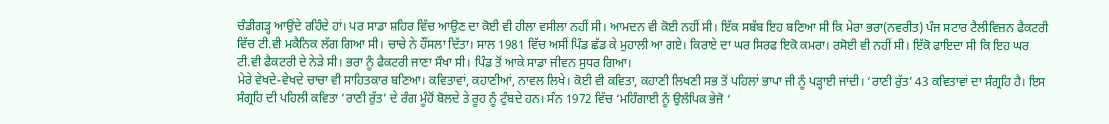ਚੰਡੀਗੜ੍ਹ ਆਉਂਦੇ ਰਹਿੰਦੇ ਹਾਂ। ਪਰ ਸਾਡਾ ਸ਼ਹਿਰ ਵਿੱਚ ਆਉਣ ਦਾ ਕੋਈ ਵੀ ਹੀਲਾ ਵਸੀਲਾ ਨਹੀਂ ਸੀ। ਆਮਦਨ ਵੀ ਕੋਈ ਨਹੀਂ ਸੀ। ਇੱਕ ਸਬੱਬ ਇਹ ਬਣਿਆ ਸੀ ਕਿ ਮੇਰਾ ਭਰਾ(ਨਵਰੀਤ) ਪੰਜ ਸਟਾਰ ਟੈਲੀਵਿਜ਼ਨ ਫੈਕਟਰੀ ਵਿੱਚ ਟੀ.ਵੀ ਮਕੈਨਿਕ ਲੱਗ ਗਿਆ ਸੀ। ਚਾਚੇ ਨੇ ਹੌਂਸਲਾ ਦਿੱਤਾ। ਸਾਲ 1981 ਵਿੱਚ ਅਸੀਂ ਪਿੰਡ ਛੱਡ ਕੇ ਮੁਹਾਲੀ ਆ ਗਏ। ਕਿਰਾਏ ਦਾ ਘਰ ਸਿਰਫ ਇਕੋ ਕਮਰਾ। ਰਸੋਈ ਵੀ ਨਹੀਂ ਸੀ। ਇੱਕੋ ਫਾਇਦਾ ਸੀ ਕਿ ਇਹ ਘਰ ਟੀ.ਵੀ ਫੈਕਟਰੀ ਦੇ ਨੇੜੇ ਸੀ। ਭਰਾ ਨੂੰ ਫੈਕਟਰੀ ਜਾਣਾ ਸੌਖਾ ਸੀ। ਪਿੰਡ ਤੋਂ ਆਕੇ ਸਾਡਾ ਜੀਵਨ ਸੁਧਰ ਗਿਆ।
ਮੇਰੇ ਵੇਖਦੇ-ਵੇਖਦੇ ਚਾਚਾ ਵੀ ਸਾਹਿਤਕਾਰ ਬਣਿਆ। ਕਵਿਤਾਵਾਂ, ਕਹਾਣੀਆਂ, ਨਾਵਲ ਲਿਖੇ। ਕੋਈ ਵੀ ਕਵਿਤਾ, ਕਹਾਣੀ ਲਿਖਣੀ ਸਭ ਤੋਂ ਪਹਿਲਾਂ ਭਾਪਾ ਜੀ ਨੂੰ ਪੜ੍ਹਾਈ ਜਾਂਦੀ। ‘ਰਾਣੀ ਰੁੱਤ’ 43 ਕਵਿਤਾਵਾਂ ਦਾ ਸੰਗ੍ਰਹਿ ਹੈ। ਇਸ ਸੰਗ੍ਰਹਿ ਦੀ ਪਹਿਲੀ ਕਵਿਤਾ ‘ਰਾਣੀ ਰੁੱਤ’ ਦੇ ਰੰਗ ਮੂੰਹੋਂ ਬੋਲਦੇ ਤੇ ਰੂਹ ਨੂੰ ਟੁੰਬਦੇ ਹਨ। ਸੰਨ 1972 ਵਿੱਚ ‘ਮਹਿੰਗਾਈ ਨੂੰ ਉਲੰਪਿਕ ਭੇਜੋ ‘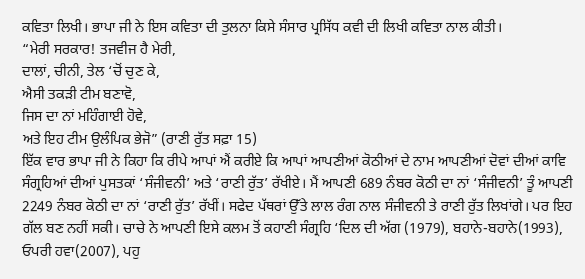ਕਵਿਤਾ ਲਿਖੀ। ਭਾਪਾ ਜੀ ਨੇ ਇਸ ਕਵਿਤਾ ਦੀ ਤੁਲਨਾ ਕਿਸੇ ਸੰਸਾਰ ਪ੍ਰਸਿੱਧ ਕਵੀ ਦੀ ਲਿਖੀ ਕਵਿਤਾ ਨਾਲ ਕੀਤੀ।
“ਮੇਰੀ ਸਰਕਾਰ! ਤਜਵੀਜ ਹੈ ਮੇਰੀ,
ਦਾਲਾਂ, ਚੀਨੀ, ਤੇਲ ‘ਚੋਂ ਚੁਣ ਕੇ,
ਐਸੀ ਤਕੜੀ ਟੀਮ ਬਣਾਵੋ,
ਜਿਸ ਦਾ ਨਾਂ ਮਹਿੰਗਾਈ ਹੋਵੇ,
ਅਤੇ ਇਹ ਟੀਮ ਉਲੰਪਿਕ ਭੇਜੋ” (ਰਾਣੀ ਰੁੱਤ ਸਫ਼ਾ 15)
ਇੱਕ ਵਾਰ ਭਾਪਾ ਜੀ ਨੇ ਕਿਹਾ ਕਿ ਰੀਪੇ ਆਪਾਂ ਐਂ ਕਰੀਏ ਕਿ ਆਪਾਂ ਆਪਣੀਆਂ ਕੋਠੀਆਂ ਦੇ ਨਾਮ ਆਪਣੀਆਂ ਦੋਵਾਂ ਦੀਆਂ ਕਾਵਿ ਸੰਗ੍ਰਹਿਆਂ ਦੀਆਂ ਪੁਸਤਕਾਂ ‘ਸੰਜੀਵਨੀ’ ਅਤੇ ‘ਰਾਣੀ ਰੁੱਤ’ ਰੱਖੀਏ। ਮੈਂ ਆਪਣੀ 689 ਨੰਬਰ ਕੋਠੀ ਦਾ ਨਾਂ ‘ਸੰਜੀਵਨੀ’ ਤੂੰ ਆਪਣੀ 2249 ਨੰਬਰ ਕੋਠੀ ਦਾ ਨਾਂ ‘ਰਾਣੀ ਰੁੱਤ’ ਰੱਖੀਂ। ਸਫੇਦ ਪੱਥਰਾਂ ਉੱਤੇ ਲਾਲ ਰੰਗ ਨਾਲ ਸੰਜੀਵਨੀ ਤੇ ਰਾਣੀ ਰੁੱਤ ਲਿਖਾਂਗੇ। ਪਰ ਇਹ ਗੱਲ ਬਣ ਨਹੀਂ ਸਕੀ। ਚਾਚੇ ਨੇ ਆਪਣੀ ਇਸੇ ਕਲਮ ਤੋਂ ਕਹਾਣੀ ਸੰਗ੍ਰਹਿ ‘ਦਿਲ ਦੀ ਅੱਗ (1979), ਬਹਾਨੇ-ਬਹਾਨੇ(1993), ਓਪਰੀ ਹਵਾ(2007), ਪਹੁ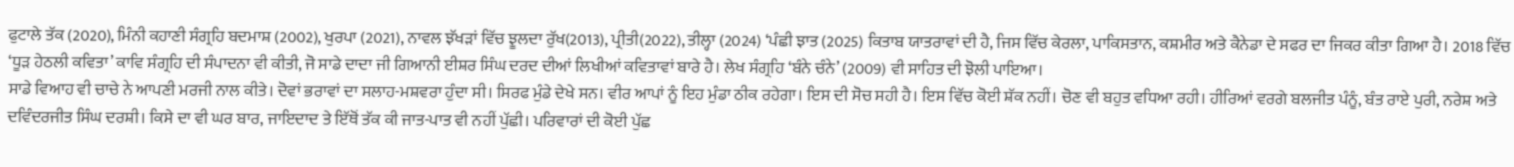ਫੁਟਾਲੇ ਤੱਕ (2020), ਮਿੰਨੀ ਕਹਾਣੀ ਸੰਗ੍ਰਹਿ ਬਦਮਾਸ਼ (2002), ਖੁਰਪਾ (2021), ਨਾਵਲ ਝੱਖੜਾਂ ਵਿੱਚ ਝੂਲਦਾ ਰੁੱਖ(2013), ਪ੍ਰੀਤੀ(2022), ਤੀਲ੍ਹਾ (2024) ‘ਪੰਛੀ ਝਾਤ (2025) ਕਿਤਾਬ ਯਾਤਰਾਵਾਂ ਦੀ ਹੈ, ਜਿਸ ਵਿੱਚ ਕੇਰਲਾ, ਪਾਕਿਸਤਾਨ, ਕਸ਼ਮੀਰ ਅਤੇ ਕੈਨੇਡਾ ਦੇ ਸਫਰ ਦਾ ਜਿਕਰ ਕੀਤਾ ਗਿਆ ਹੈ। 2018 ਵਿੱਚ ‘ਧੂੜ ਹੇਠਲੀ ਕਵਿਤਾ’ ਕਾਵਿ ਸੰਗ੍ਰਹਿ ਦੀ ਸੰਪਾਦਨਾ ਵੀ ਕੀਤੀ, ਜੋ ਸਾਡੇ ਦਾਦਾ ਜੀ ਗਿਆਨੀ ਈਸ਼ਰ ਸਿੰਘ ਦਰਦ ਦੀਆਂ ਲਿਖੀਆਂ ਕਵਿਤਾਵਾਂ ਬਾਰੇ ਹੈ। ਲੇਖ ਸੰਗ੍ਰਹਿ ‘ਬੰਨੇ ਚੰਨੇ’ (2009) ਵੀ ਸਾਹਿਤ ਦੀ ਝੋਲੀ ਪਾਇਆ।
ਸਾਡੇ ਵਿਆਹ ਵੀ ਚਾਚੇ ਨੇ ਆਪਣੀ ਮਰਜੀ ਨਾਲ ਕੀਤੇ। ਦੋਵਾਂ ਭਰਾਵਾਂ ਦਾ ਸਲਾਹ-ਮਸ਼ਵਰਾ ਹੁੰਦਾ ਸੀ। ਸਿਰਫ ਮੁੰਡੇ ਦੇਖੇ ਸਨ। ਵੀਰ ਆਪਾਂ ਨੂੰ ਇਹ ਮੁੰਡਾ ਠੀਕ ਰਹੇਗਾ। ਇਸ ਦੀ ਸੋਚ ਸਹੀ ਹੈ। ਇਸ ਵਿੱਚ ਕੋਈ ਸ਼ੱਕ ਨਹੀਂ। ਚੋਣ ਵੀ ਬਹੁਤ ਵਧਿਆ ਰਹੀ। ਹੀਰਿਆਂ ਵਰਗੇ ਬਲਜੀਤ ਪੰਨੂੰ, ਬੰਤ ਰਾਏ ਪੁਰੀ, ਨਰੇਸ਼ ਅਤੇ ਦਵਿੰਦਰਜੀਤ ਸਿੰਘ ਦਰਸ਼ੀ। ਕਿਸੇ ਦਾ ਵੀ ਘਰ ਬਾਰ, ਜਾਇਦਾਦ ਤੇ ਇੱਥੋਂ ਤੱਕ ਕੀ ਜਾਤ-ਪਾਤ ਵੀ ਨਹੀਂ ਪੁੱਛੀ। ਪਰਿਵਾਰਾਂ ਦੀ ਕੋਈ ਪੁੱਛ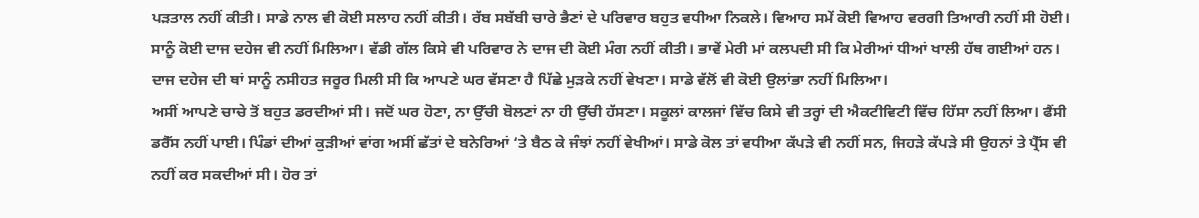ਪੜਤਾਲ ਨਹੀਂ ਕੀਤੀ। ਸਾਡੇ ਨਾਲ ਵੀ ਕੋਈ ਸਲਾਹ ਨਹੀਂ ਕੀਤੀ। ਰੱਬ ਸਬੱਬੀ ਚਾਰੇ ਭੈਣਾਂ ਦੇ ਪਰਿਵਾਰ ਬਹੁਤ ਵਧੀਆ ਨਿਕਲੇ। ਵਿਆਹ ਸਮੇਂ ਕੋਈ ਵਿਆਹ ਵਰਗੀ ਤਿਆਰੀ ਨਹੀਂ ਸੀ ਹੋਈ। ਸਾਨੂੰ ਕੋਈ ਦਾਜ ਦਹੇਜ ਵੀ ਨਹੀਂ ਮਿਲਿਆ। ਵੱਡੀ ਗੱਲ ਕਿਸੇ ਵੀ ਪਰਿਵਾਰ ਨੇ ਦਾਜ ਦੀ ਕੋਈ ਮੰਗ ਨਹੀਂ ਕੀਤੀ। ਭਾਵੇਂ ਮੇਰੀ ਮਾਂ ਕਲਪਦੀ ਸੀ ਕਿ ਮੇਰੀਆਂ ਧੀਆਂ ਖਾਲੀ ਹੱਥ ਗਈਆਂ ਹਨ। ਦਾਜ ਦਹੇਜ ਦੀ ਥਾਂ ਸਾਨੂੰ ਨਸੀਹਤ ਜਰੂਰ ਮਿਲੀ ਸੀ ਕਿ ਆਪਣੇ ਘਰ ਵੱਸਣਾ ਹੈ ਪਿੱਛੇ ਮੁੜਕੇ ਨਹੀਂ ਵੇਖਣਾ। ਸਾਡੇ ਵੱਲੋਂ ਵੀ ਕੋਈ ਉਲਾਂਭਾ ਨਹੀਂ ਮਿਲਿਆ।
ਅਸੀਂ ਆਪਣੇ ਚਾਚੇ ਤੋਂ ਬਹੁਤ ਡਰਦੀਆਂ ਸੀ। ਜਦੋਂ ਘਰ ਹੋਣਾ, ਨਾ ਉੱਚੀ ਬੋਲਣਾਂ ਨਾ ਹੀ ਉੱਚੀ ਹੱਸਣਾ। ਸਕੂਲਾਂ ਕਾਲਜਾਂ ਵਿੱਚ ਕਿਸੇ ਵੀ ਤਰ੍ਹਾਂ ਦੀ ਐਕਟੀਵਿਟੀ ਵਿੱਚ ਹਿੱਸਾ ਨਹੀਂ ਲਿਆ। ਫੈਂਸੀ ਡਰੈੱਸ ਨਹੀਂ ਪਾਈ। ਪਿੰਡਾਂ ਦੀਆਂ ਕੁੜੀਆਂ ਵਾਂਗ ਅਸੀਂ ਛੱਤਾਂ ਦੇ ਬਨੇਰਿਆਂ ‘ਤੇ ਬੈਠ ਕੇ ਜੰਝਾਂ ਨਹੀਂ ਵੇਖੀਆਂ। ਸਾਡੇ ਕੋਲ ਤਾਂ ਵਧੀਆ ਕੱਪੜੇ ਵੀ ਨਹੀਂ ਸਨ, ਜਿਹੜੇ ਕੱਪੜੇ ਸੀ ਉਹਨਾਂ ਤੇ ਪ੍ਰੈੱਸ ਵੀ ਨਹੀਂ ਕਰ ਸਕਦੀਆਂ ਸੀ। ਹੋਰ ਤਾਂ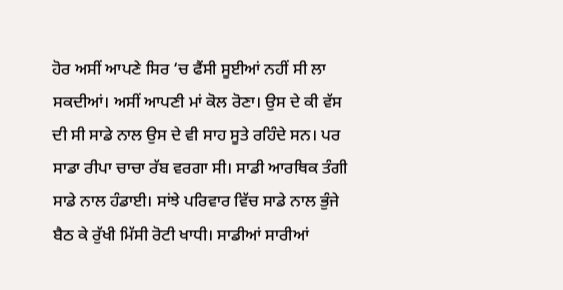ਹੋਰ ਅਸੀਂ ਆਪਣੇ ਸਿਰ ‘ਚ ਫੈਂਸੀ ਸੂਈਆਂ ਨਹੀਂ ਸੀ ਲਾ ਸਕਦੀਆਂ। ਅਸੀਂ ਆਪਣੀ ਮਾਂ ਕੋਲ ਰੋਣਾ। ਉਸ ਦੇ ਕੀ ਵੱਸ ਦੀ ਸੀ ਸਾਡੇ ਨਾਲ ਉਸ ਦੇ ਵੀ ਸਾਹ ਸੂਤੇ ਰਹਿੰਦੇ ਸਨ। ਪਰ ਸਾਡਾ ਰੀਪਾ ਚਾਚਾ ਰੱਬ ਵਰਗਾ ਸੀ। ਸਾਡੀ ਆਰਥਿਕ ਤੰਗੀ ਸਾਡੇ ਨਾਲ ਹੰਡਾਈ। ਸਾਂਝੇ ਪਰਿਵਾਰ ਵਿੱਚ ਸਾਡੇ ਨਾਲ ਭੁੰਜੇ ਬੈਠ ਕੇ ਰੁੱਖੀ ਮਿੱਸੀ ਰੋਟੀ ਖਾਧੀ। ਸਾਡੀਆਂ ਸਾਰੀਆਂ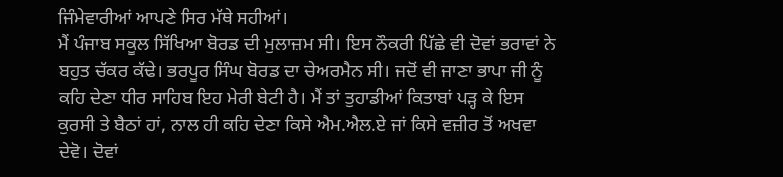ਜਿੰਮੇਵਾਰੀਆਂ ਆਪਣੇ ਸਿਰ ਮੱਥੇ ਸਹੀਆਂ।
ਮੈਂ ਪੰਜਾਬ ਸਕੂਲ ਸਿੱਖਿਆ ਬੋਰਡ ਦੀ ਮੁਲਾਜ਼ਮ ਸੀ। ਇਸ ਨੌਕਰੀ ਪਿੱਛੇ ਵੀ ਦੋਵਾਂ ਭਰਾਵਾਂ ਨੇ ਬਹੁਤ ਚੱਕਰ ਕੱਢੇ। ਭਰਪੂਰ ਸਿੰਘ ਬੋਰਡ ਦਾ ਚੇਅਰਮੈਨ ਸੀ। ਜਦੋਂ ਵੀ ਜਾਣਾ ਭਾਪਾ ਜੀ ਨੂੰ ਕਹਿ ਦੇਣਾ ਧੀਰ ਸਾਹਿਬ ਇਹ ਮੇਰੀ ਬੇਟੀ ਹੈ। ਮੈਂ ਤਾਂ ਤੁਹਾਡੀਆਂ ਕਿਤਾਬਾਂ ਪੜ੍ਹ ਕੇ ਇਸ ਕੁਰਸੀ ਤੇ ਬੈਠਾਂ ਹਾਂ, ਨਾਲ ਹੀ ਕਹਿ ਦੇਣਾ ਕਿਸੇ ਐਮ.ਐਲ.ਏ ਜਾਂ ਕਿਸੇ ਵਜ਼ੀਰ ਤੋਂ ਅਖਵਾ ਦੇਵੋ। ਦੋਵਾਂ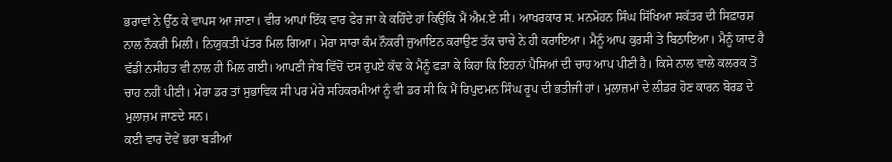ਭਰਾਵਾਂ ਨੇ ਉੱਠ ਕੇ ਵਾਪਸ ਆ ਜਾਣਾ। ਵੀਰ ਆਪਾਂ ਇੱਕ ਵਾਰ ਫੇਰ ਜਾ ਕੇ ਕਹਿੰਦੇ ਹਾਂ ਕਿਉਂਕਿ ਮੈਂ ਐਮ.ਏ ਸੀ। ਆਖਰਕਾਰ ਸ. ਮਨਮੋਹਨ ਸਿੰਘ ਸਿੱਖਿਆ ਸਕੱਤਰ ਦੀ ਸਿਫ਼ਾਰਸ਼ ਨਾਲ ਨੌਕਰੀ ਮਿਲੀ। ਨਿਯੁਕਤੀ ਪੱਤਰ ਮਿਲ ਗਿਆ। ਮੇਰਾ ਸਾਰਾ ਕੰਮ ਨੌਕਰੀ ਜੁਆਇਨ ਕਰਾਉਣ ਤੱਕ ਚਾਚੇ ਨੇ ਹੀ ਕਰਾਇਆ। ਮੈਨੂੰ ਆਪ ਕੁਰਸੀ ਤੇ ਬਿਠਾਇਆ। ਮੈਨੂੰ ਯਾਦ ਹੈ ਵੱਡੀ ਨਸੀਹਤ ਵੀ ਨਾਲ ਹੀ ਮਿਲ ਗਈ। ਆਪਣੀ ਜੇਬ ਵਿੱਚੋਂ ਦਸ ਰੁਪਏ ਕੱਢ ਕੇ ਮੈਨੂੰ ਫੜਾ ਕੇ ਕਿਹਾ ਕਿ ਇਹਨਾਂ ਪੈਸਿਆਂ ਦੀ ਚਾਹ ਆਪ ਪੀਣੀ ਹੈ। ਕਿਸੇ ਨਾਲ ਵਾਲੇ ਕਲਰਕ ਤੋਂ ਚਾਹ ਨਹੀਂ ਪੀਣੀ। ਮੇਰਾ ਡਰ ਤਾਂ ਸੁਭਾਵਿਕ ਸੀ ਪਰ ਮੇਰੇ ਸਹਿਕਰਮੀਆਂ ਨੂੰ ਵੀ ਡਰ ਸੀ ਕਿ ਮੈਂ ਰਿਪੁਦਮਨ ਸਿੰਘ ਰੂਪ ਦੀ ਭਤੀਜੀ ਹਾਂ। ਮੁਲਾਜ਼ਮਾਂ ਦੇ ਲੀਡਰ ਹੋਣ ਕਾਰਨ ਬੋਰਡ ਦੇ ਮੁਲਾਜ਼ਮ ਜਾਣਦੇ ਸਨ।
ਕਈ ਵਾਰ ਦੋਵੇਂ ਭਰਾ ਬੜੀਆਂ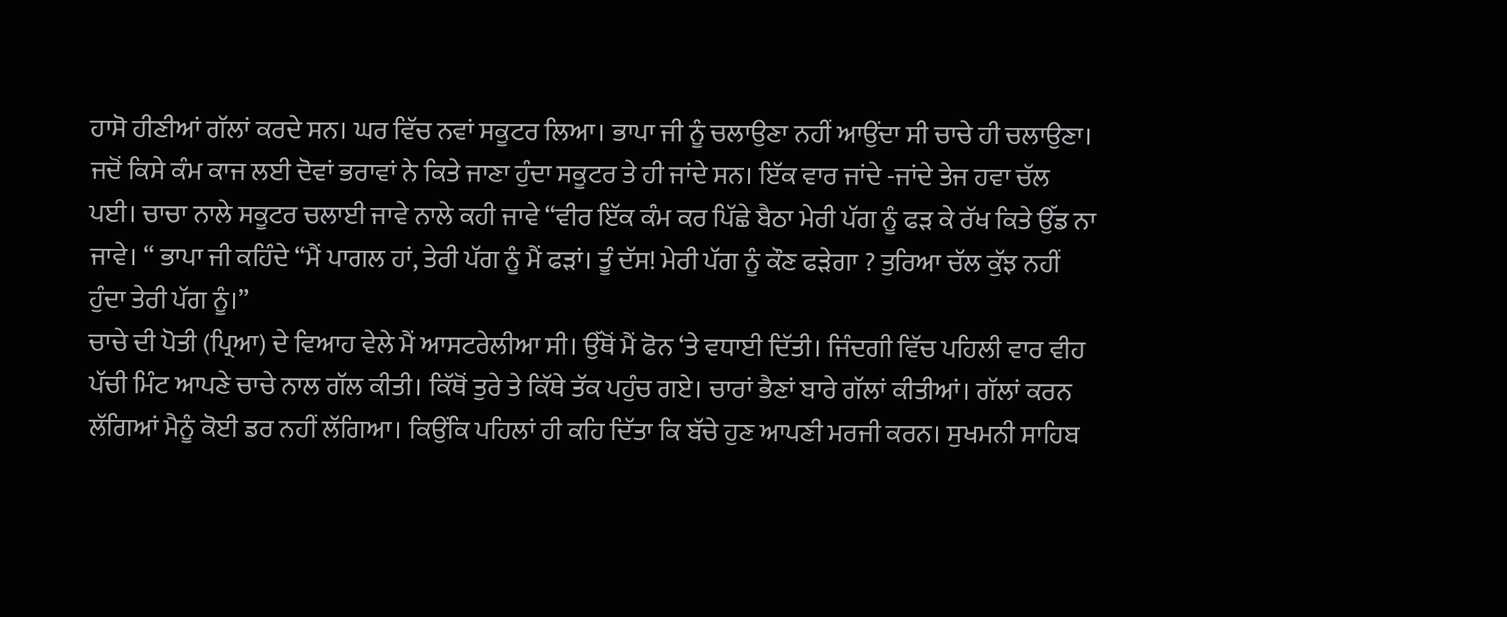ਹਾਸੋ ਹੀਣੀਆਂ ਗੱਲਾਂ ਕਰਦੇ ਸਨ। ਘਰ ਵਿੱਚ ਨਵਾਂ ਸਕੂਟਰ ਲਿਆ। ਭਾਪਾ ਜੀ ਨੂੰ ਚਲਾਉਣਾ ਨਹੀਂ ਆਉਂਦਾ ਸੀ ਚਾਚੇ ਹੀ ਚਲਾਉਣਾ। ਜਦੋਂ ਕਿਸੇ ਕੰਮ ਕਾਜ ਲਈ ਦੋਵਾਂ ਭਰਾਵਾਂ ਨੇ ਕਿਤੇ ਜਾਣਾ ਹੁੰਦਾ ਸਕੂਟਰ ਤੇ ਹੀ ਜਾਂਦੇ ਸਨ। ਇੱਕ ਵਾਰ ਜਾਂਦੇ -ਜਾਂਦੇ ਤੇਜ ਹਵਾ ਚੱਲ ਪਈ। ਚਾਚਾ ਨਾਲੇ ਸਕੂਟਰ ਚਲਾਈ ਜਾਵੇ ਨਾਲੇ ਕਹੀ ਜਾਵੇ “ਵੀਰ ਇੱਕ ਕੰਮ ਕਰ ਪਿੱਛੇ ਬੈਠਾ ਮੇਰੀ ਪੱਗ ਨੂੰ ਫੜ ਕੇ ਰੱਖ ਕਿਤੇ ਉੱਡ ਨਾ ਜਾਵੇ। “ ਭਾਪਾ ਜੀ ਕਹਿੰਦੇ “ਮੈਂ ਪਾਗਲ ਹਾਂ, ਤੇਰੀ ਪੱਗ ਨੂੰ ਮੈਂ ਫੜਾਂ। ਤੂੰ ਦੱਸ! ਮੇਰੀ ਪੱਗ ਨੂੰ ਕੌਣ ਫੜੇਗਾ ? ਤੁਰਿਆ ਚੱਲ ਕੁੱਝ ਨਹੀਂ ਹੁੰਦਾ ਤੇਰੀ ਪੱਗ ਨੂੰ।”
ਚਾਚੇ ਦੀ ਪੋਤੀ (ਪ੍ਰਿਆ) ਦੇ ਵਿਆਹ ਵੇਲੇ ਮੈਂ ਆਸਟਰੇਲੀਆ ਸੀ। ਉੱਥੋਂ ਮੈਂ ਫੋਨ ‘ਤੇ ਵਧਾਈ ਦਿੱਤੀ। ਜਿੰਦਗੀ ਵਿੱਚ ਪਹਿਲੀ ਵਾਰ ਵੀਹ ਪੱਚੀ ਮਿੰਟ ਆਪਣੇ ਚਾਚੇ ਨਾਲ ਗੱਲ ਕੀਤੀ। ਕਿੱਥੋਂ ਤੁਰੇ ਤੇ ਕਿੱਥੇ ਤੱਕ ਪਹੁੰਚ ਗਏ। ਚਾਰਾਂ ਭੈਣਾਂ ਬਾਰੇ ਗੱਲਾਂ ਕੀਤੀਆਂ। ਗੱਲਾਂ ਕਰਨ ਲੱਗਿਆਂ ਮੈਨੂੰ ਕੋਈ ਡਰ ਨਹੀਂ ਲੱਗਿਆ। ਕਿਉਂਕਿ ਪਹਿਲਾਂ ਹੀ ਕਹਿ ਦਿੱਤਾ ਕਿ ਬੱਚੇ ਹੁਣ ਆਪਣੀ ਮਰਜੀ ਕਰਨ। ਸੁਖਮਨੀ ਸਾਹਿਬ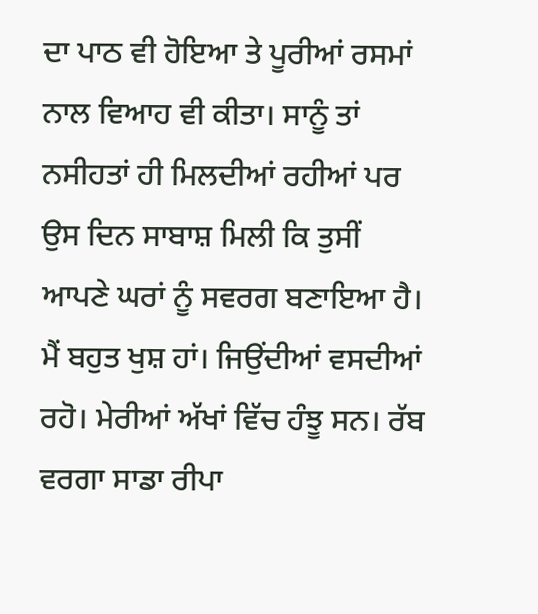ਦਾ ਪਾਠ ਵੀ ਹੋਇਆ ਤੇ ਪੂਰੀਆਂ ਰਸਮਾਂ ਨਾਲ ਵਿਆਹ ਵੀ ਕੀਤਾ। ਸਾਨੂੰ ਤਾਂ ਨਸੀਹਤਾਂ ਹੀ ਮਿਲਦੀਆਂ ਰਹੀਆਂ ਪਰ ਉਸ ਦਿਨ ਸਾਬਾਸ਼ ਮਿਲੀ ਕਿ ਤੁਸੀਂ ਆਪਣੇ ਘਰਾਂ ਨੂੰ ਸਵਰਗ ਬਣਾਇਆ ਹੈ। ਮੈਂ ਬਹੁਤ ਖੁਸ਼ ਹਾਂ। ਜਿਉਂਦੀਆਂ ਵਸਦੀਆਂ ਰਹੋ। ਮੇਰੀਆਂ ਅੱਖਾਂ ਵਿੱਚ ਹੰਝੂ ਸਨ। ਰੱਬ ਵਰਗਾ ਸਾਡਾ ਰੀਪਾ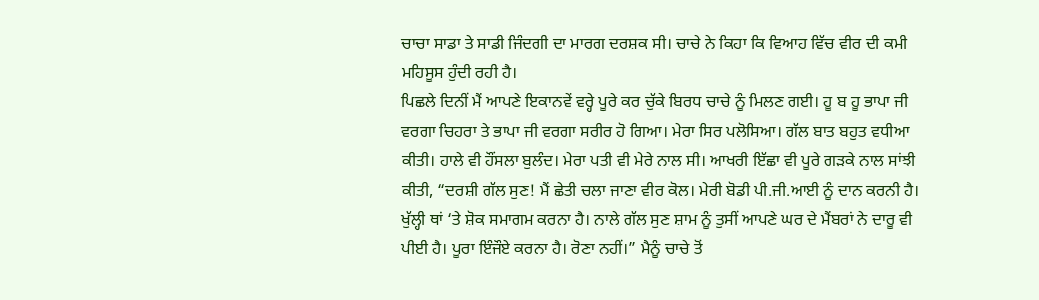ਚਾਚਾ ਸਾਡਾ ਤੇ ਸਾਡੀ ਜਿੰਦਗੀ ਦਾ ਮਾਰਗ ਦਰਸ਼ਕ ਸੀ। ਚਾਚੇ ਨੇ ਕਿਹਾ ਕਿ ਵਿਆਹ ਵਿੱਚ ਵੀਰ ਦੀ ਕਮੀ ਮਹਿਸੂਸ ਹੁੰਦੀ ਰਹੀ ਹੈ।
ਪਿਛਲੇ ਦਿਨੀਂ ਮੈਂ ਆਪਣੇ ਇਕਾਨਵੇਂ ਵਰ੍ਹੇ ਪੂਰੇ ਕਰ ਚੁੱਕੇ ਬਿਰਧ ਚਾਚੇ ਨੂੰ ਮਿਲਣ ਗਈ। ਹੂ ਬ ਹੂ ਭਾਪਾ ਜੀ ਵਰਗਾ ਚਿਹਰਾ ਤੇ ਭਾਪਾ ਜੀ ਵਰਗਾ ਸਰੀਰ ਹੋ ਗਿਆ। ਮੇਰਾ ਸਿਰ ਪਲੋਸਿਆ। ਗੱਲ ਬਾਤ ਬਹੁਤ ਵਧੀਆ ਕੀਤੀ। ਹਾਲੇ ਵੀ ਹੌਂਸਲਾ ਬੁਲੰਦ। ਮੇਰਾ ਪਤੀ ਵੀ ਮੇਰੇ ਨਾਲ ਸੀ। ਆਖਰੀ ਇੱਛਾ ਵੀ ਪੂਰੇ ਗੜਕੇ ਨਾਲ ਸਾਂਝੀ ਕੀਤੀ, “ਦਰਸ਼ੀ ਗੱਲ ਸੁਣ! ਮੈਂ ਛੇਤੀ ਚਲਾ ਜਾਣਾ ਵੀਰ ਕੋਲ। ਮੇਰੀ ਬੋਡੀ ਪੀ.ਜੀ.ਆਈ ਨੂੰ ਦਾਨ ਕਰਨੀ ਹੈ। ਖੁੱਲ੍ਹੀ ਥਾਂ ‘ਤੇ ਸ਼ੋਕ ਸਮਾਗਮ ਕਰਨਾ ਹੈ। ਨਾਲੇ ਗੱਲ ਸੁਣ ਸ਼ਾਮ ਨੂੰ ਤੁਸੀਂ ਆਪਣੇ ਘਰ ਦੇ ਮੈਂਬਰਾਂ ਨੇ ਦਾਰੂ ਵੀ ਪੀਈ ਹੈ। ਪੂਰਾ ਇੰਜੌਏ ਕਰਨਾ ਹੈ। ਰੋਣਾ ਨਹੀਂ।” ਮੈਨੂੰ ਚਾਚੇ ਤੋਂ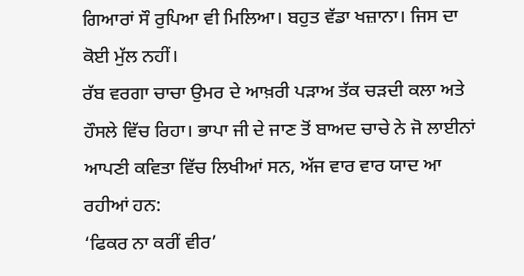ਗਿਆਰਾਂ ਸੌ ਰੁਪਿਆ ਵੀ ਮਿਲਿਆ। ਬਹੁਤ ਵੱਡਾ ਖਜ਼ਾਨਾ। ਜਿਸ ਦਾ ਕੋਈ ਮੁੱਲ ਨਹੀਂ।
ਰੱਬ ਵਰਗਾ ਚਾਚਾ ਉਮਰ ਦੇ ਆਖ਼ਰੀ ਪੜਾਅ ਤੱਕ ਚੜਦੀ ਕਲਾ ਅਤੇ ਹੌਸਲੇ ਵਿੱਚ ਰਿਹਾ। ਭਾਪਾ ਜੀ ਦੇ ਜਾਣ ਤੋਂ ਬਾਅਦ ਚਾਚੇ ਨੇ ਜੋ ਲਾਈਨਾਂ ਆਪਣੀ ਕਵਿਤਾ ਵਿੱਚ ਲਿਖੀਆਂ ਸਨ, ਅੱਜ ਵਾਰ ਵਾਰ ਯਾਦ ਆ ਰਹੀਆਂ ਹਨ:
‘ਫਿਕਰ ਨਾ ਕਰੀਂ ਵੀਰ’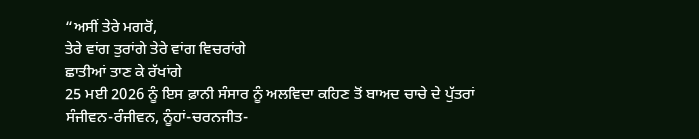“ਅਸੀਂ ਤੇਰੇ ਮਗਰੋਂ,
ਤੇਰੇ ਵਾਂਗ ਤੁਰਾਂਗੇ ਤੇਰੇ ਵਾਂਗ ਵਿਚਰਾਂਗੇ
ਛਾਤੀਆਂ ਤਾਣ ਕੇ ਰੱਖਾਂਗੇ
25 ਮਈ 2026 ਨੂੰ ਇਸ ਫ਼ਾਨੀ ਸੰਸਾਰ ਨੂੰ ਅਲਵਿਦਾ ਕਹਿਣ ਤੋਂ ਬਾਅਦ ਚਾਚੇ ਦੇ ਪੁੱਤਰਾਂ ਸੰਜੀਵਨ-ਰੰਜੀਵਨ, ਨੂੰਹਾਂ-ਚਰਨਜੀਤ-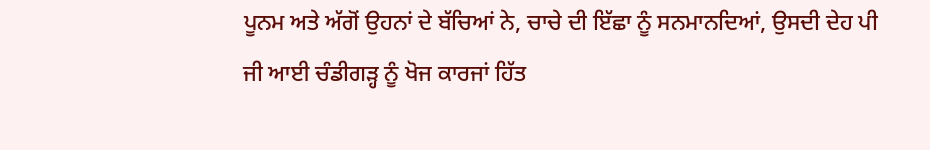ਪੂਨਮ ਅਤੇ ਅੱਗੋਂ ਉਹਨਾਂ ਦੇ ਬੱਚਿਆਂ ਨੇ, ਚਾਚੇ ਦੀ ਇੱਛਾ ਨੂੰ ਸਨਮਾਨਦਿਆਂ, ਉਸਦੀ ਦੇਹ ਪੀ ਜੀ ਆਈ ਚੰਡੀਗੜ੍ਹ ਨੂੰ ਖੋਜ ਕਾਰਜਾਂ ਹਿੱਤ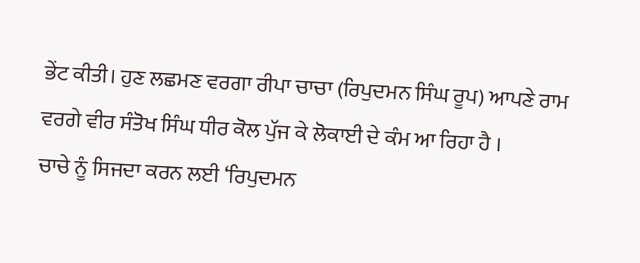ਭੇਂਟ ਕੀਤੀ। ਹੁਣ ਲਛਮਣ ਵਰਗਾ ਰੀਪਾ ਚਾਚਾ (ਰਿਪੁਦਮਨ ਸਿੰਘ ਰੂਪ) ਆਪਣੇ ਰਾਮ ਵਰਗੇ ਵੀਰ ਸੰਤੋਖ ਸਿੰਘ ਧੀਰ ਕੋਲ ਪੁੱਜ ਕੇ ਲੋਕਾਈ ਦੇ ਕੰਮ ਆ ਰਿਹਾ ਹੈ ।
ਚਾਚੇ ਨੂੰ ਸਿਜਦਾ ਕਰਨ ਲਈ ‘ਰਿਪੁਦਮਨ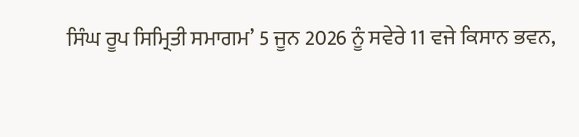ਸਿੰਘ ਰੂਪ ਸਿਮ੍ਰਿਤੀ ਸਮਾਗਮ’ 5 ਜੂਨ 2026 ਨੂੰ ਸਵੇਰੇ 11 ਵਜੇ ਕਿਸਾਨ ਭਵਨ,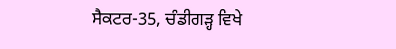ਸੈਕਟਰ-35, ਚੰਡੀਗੜ੍ਹ ਵਿਖੇ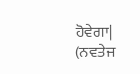ਹੋਵੇਗਾ|
(ਨਵਤੇਜ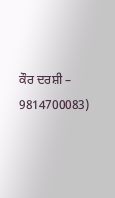ਕੌਰ ਦਰਸ਼ੀ – 9814700083)